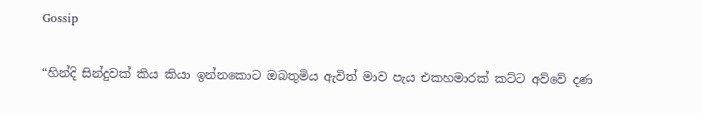Gossip

“හින්දි සින්දුවක් කිය කියා ඉන්නකොට ඔබතුමිය ඇවිත් මාව පැය එකහමාරක් කට්ට අව්වේ දණ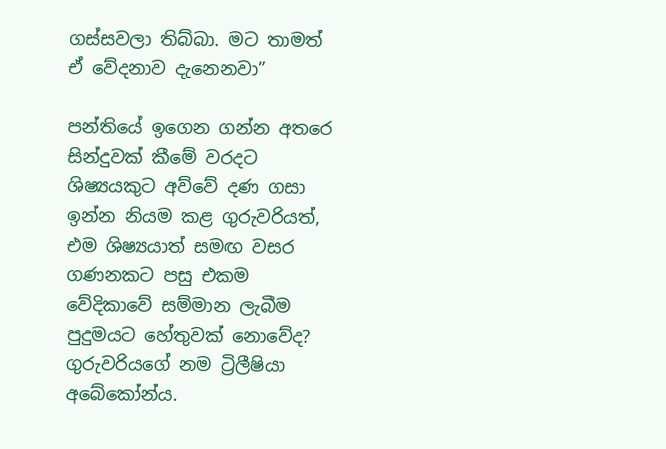ගස්සවලා තිබ්බා. මට තාමත් ඒ වේදනාව දැනෙනවා”

පන්තියේ ඉගෙන ගන්න අතරෙ සින්දුවක් කීමේ වරදට ශිෂ්‍යයකුට අව්වේ දණ ගසා ඉන්න නියම කළ ගුරුවරියත්, එම ශිෂ්‍යයාත් සමඟ වසර ගණනකට පසු එකම වේදිකාවේ සම්මාන ලැබීම පුදුමයට හේතුවක් නොවේද?
ගුරුවරියගේ නම ට්‍රිලීෂියා අබේකෝන්ය.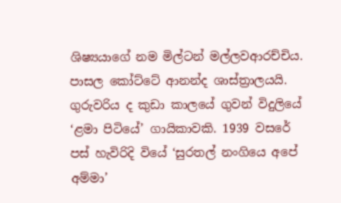ශිෂ්‍යයාගේ නම මිල්ටන් මල්ලවආරච්චිය. පාසල කෝට්ටේ ආනන්ද ශාස්ත්‍රාලයයි.
ගුරුවරිය ද කුඩා කාලයේ ගුවන් විදුලියේ ‘ළමා පිටියේ’ ගායිකාවකි. 1939 වසරේ පස් හැවිරිදි වියේ ‘සුරතල් නංගියෙ අපේ අම්මා’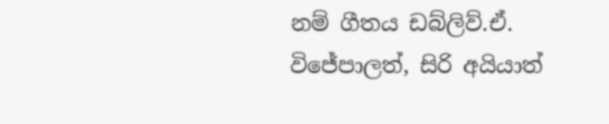නම් ගීතය ඩබ්ලිව්.ඒ. විජේපාලත්, සිරි අයියාත්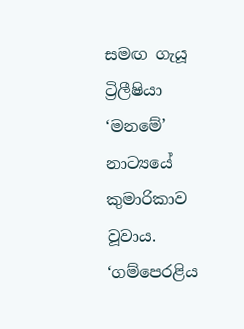සමඟ ගැයූ ට්‍රිලීෂියා ‘මනමේ’ නාට්‍යයේ කුමාරිකාව වූවාය. ‘ගම්පෙරළිය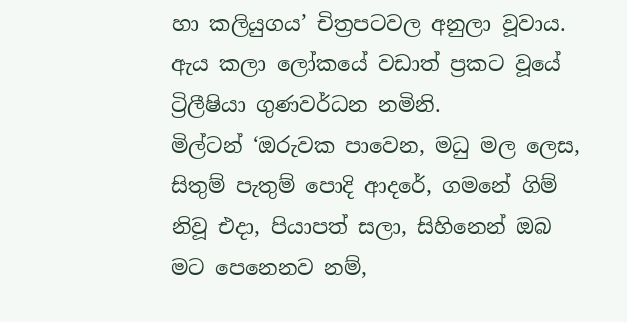හා කලියුගය’ චිත්‍රපටවල අනුලා වූවාය. ඇය කලා ලෝකයේ වඩාත් ප්‍රකට වූයේ ට්‍රිලීෂියා ගුණවර්ධන නමිනි.
මිල්ටන් ‘ඔරුවක පාවෙන, මධු මල ලෙස, සිතුම් පැතුම් පොදි ආදරේ, ගමනේ ගිම් නිවූ එදා, පියාපත් සලා, සිහිනෙන් ඔබ මට පෙනෙනව නම්,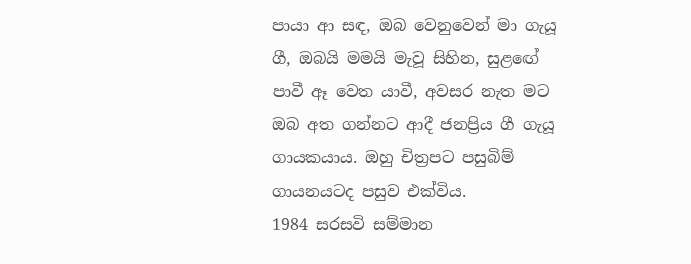පායා ආ සඳ, ඔබ වෙනුවෙන් මා ගැයූ ගී, ඔබයි මමයි මැවූ සිහින, සුළඟේ පාවී ඈ වෙත යාවී, අවසර නැත මට ඔබ අත ගන්නට ආදී ජනප්‍රිය ගී ගැයූ ගායකයාය. ඔහු චිත්‍රපට පසුබිම් ගායනයටද පසුව එක්විය.
1984 සරසවි සම්මාන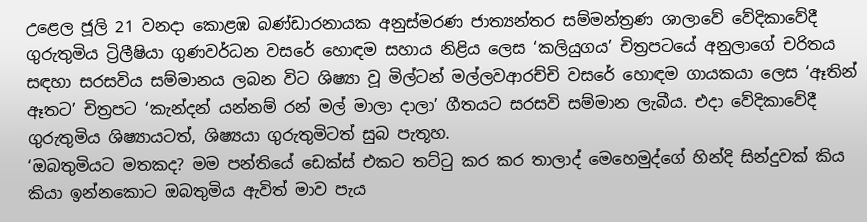උළෙල ජූලි 21 වනදා කොළඹ බණ්ඩාරනායක අනුස්මරණ ජාත්‍යන්තර සම්මන්ත්‍රණ ශාලාවේ වේදිකාවේදී ගුරුතුමිය ට්‍රිලීෂියා ගුණවර්ධන වසරේ හොඳම සහාය නිළිය ලෙස ‘කලියුගය’ චිත්‍රපටයේ අනුලාගේ චරිතය සඳහා සරසවිය සම්මානය ලබන විට ශිෂ්‍යා වූ මිල්ටන් මල්ලවආරච්චි වසරේ හොඳම ගායකයා ලෙස ‘ඈතින් ඈතට’ චිත්‍රපට ‘කැන්දන් යන්නම් රන් මල් මාලා දාලා’ ගීතයට සරසවි සම්මාන ලැබීය. එදා වේදිකාවේදී ගුරුතුමිය ශිෂ්‍යායටත්, ශිෂ්‍යයා ගුරුතුමිටත් සුබ පැතූහ.
‘ඔබතුමියට මතකද? මම පන්තියේ ඩෙක්ස් එකට තට්ටු කර කර තාලාද් මෙහෙමුද්ගේ හින්දි සින්දුවක් කිය කියා ඉන්නකොට ඔබතුමිය ඇවිත් මාව පැය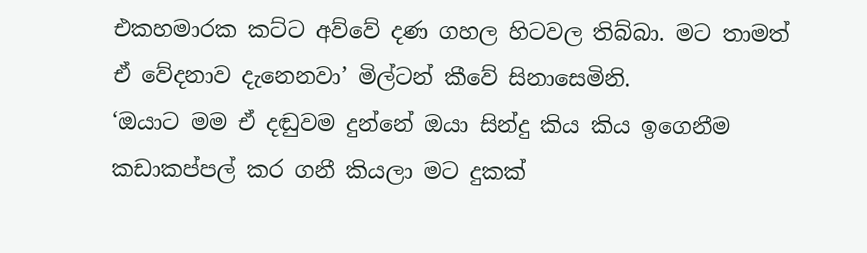එකහමාරක කට්ට අව්වේ දණ ගහල හිටවල තිබ්බා. මට තාමත් ඒ වේදනාව දැනෙනවා’ මිල්ටන් කීවේ සිනාසෙමිනි.
‘ඔයාට මම ඒ දඬුවම දුන්නේ ඔයා සින්දු කිය කිය ඉගෙනීම කඩාකප්පල් කර ගනී කියලා මට දුකක්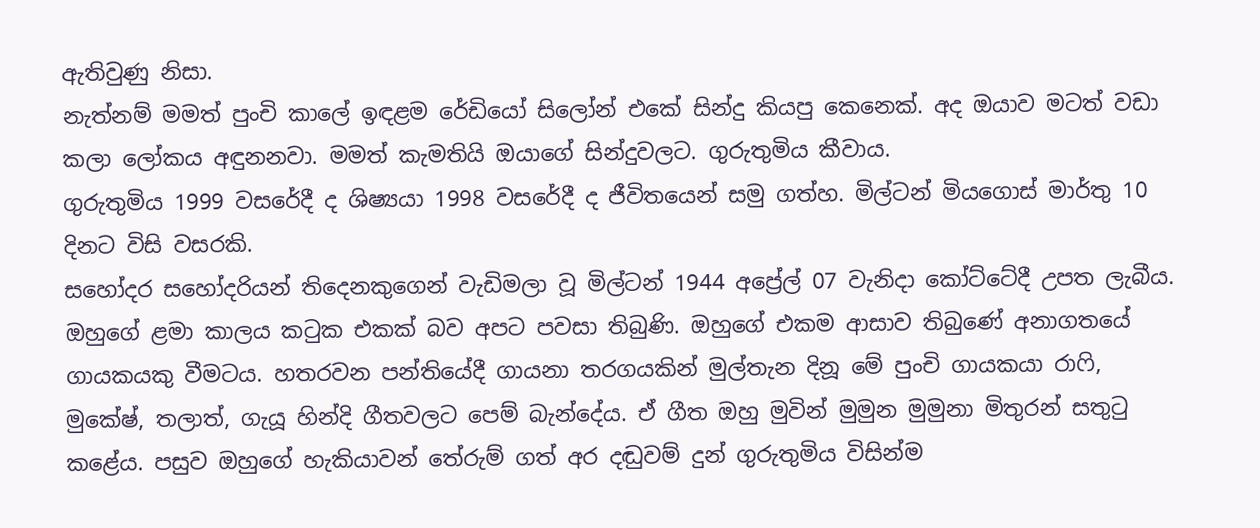ඇතිවුණු නිසා.
නැත්නම් මමත් පුංචි කාලේ ඉඳළම රේඩියෝ සිලෝන් එකේ සින්දු කියපු කෙනෙක්. අද ඔයාව මටත් වඩා කලා ලෝකය අඳුනනවා. මමත් කැමතියි ඔයාගේ සින්දුවලට. ගුරුතුමිය කීවාය.
ගුරුතුමිය 1999 වසරේදී ද ශිෂ්‍යයා 1998 වසරේදී ද ජීවිතයෙන් සමු ගත්හ. මිල්ටන් මියගොස් මාර්තු 10 දිනට විසි වසරකි.
සහෝදර සහෝදරියන් තිදෙනකුගෙන් වැඩිමලා වූ මිල්ටන් 1944 අප්‍රේල් 07 වැනිදා කෝට්ටේදී උපත ලැබීය. ඔහුගේ ළමා කාලය කටුක එකක් බව අපට පවසා තිබුණි. ඔහුගේ එකම ආසාව තිබුණේ අනාගතයේ ගායකයකු වීමටය. හතරවන පන්තියේදී ගායනා තරගයකින් මුල්තැන දිනූ මේ පුංචි ගායකයා රාෆි, මුකේෂ්, තලාත්, ගැයූ හින්දි ගීතවලට පෙම් බැන්දේය. ඒ ගීත ඔහු මුවින් මුමුන මුමුනා මිතුරන් සතුටු කළේය. පසුව ඔහුගේ හැකියාවන් තේරුම් ගත් අර දඬුවම් දුන් ගුරුතුමිය විසින්ම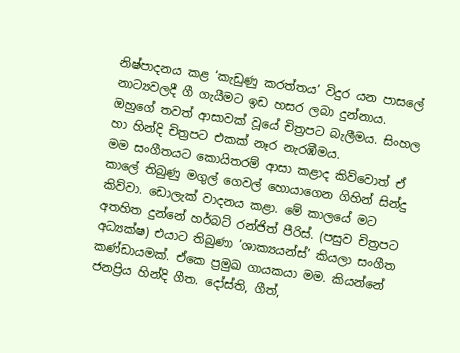නිෂ්පාදනය කළ ‘කැඩුණු කරත්තය’ විදුර යන පාසලේ නාට්‍යවලදී ගී ගැයීමට ඉඩ හසර ලබා දුන්නාය. ඔහුගේ තවත් ආසාවක් වූයේ චිත්‍රපට බැලීමය. සිංහල හා හින්දි චිත්‍රපට එකක් නෑර නැරඹීමය.
මම සංගීතයට කොයිතරම් ආසා කළාද කිව්වොත් ඒ කාලේ තිබුණු මගුල් ගෙවල් හොයාගෙන ගිහින් සින්දු කිව්වා. ඩොලැක් වාදනය කළා. මේ කාලයේ මට අතහිත දුන්නේ හර්බට් රන්ජිත් පීරිස්. (පසුව චිත්‍රපට අධ්‍යක්ෂ) එයාට තිබුණා ‘ශාක්‍යයන්ස්’ කියලා සංගීත කණ්ඩායමක්. ඒකෙ ප්‍රමුඛ ගායකයා මම. කියන්නේ ජනප්‍රිය හින්දි ගීත. දෝස්ති, ගීත්,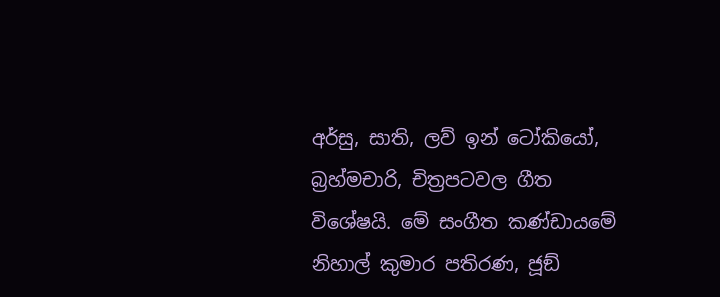අර්සු, සාති, ලව් ඉන් ටෝකියෝ, බ්‍රහ්මචාරි, චිත්‍රපටවල ගීත විශේෂයි. මේ සංගීත කණ්ඩායමේ නිහාල් කුමාර පතිරණ, ජූඞ්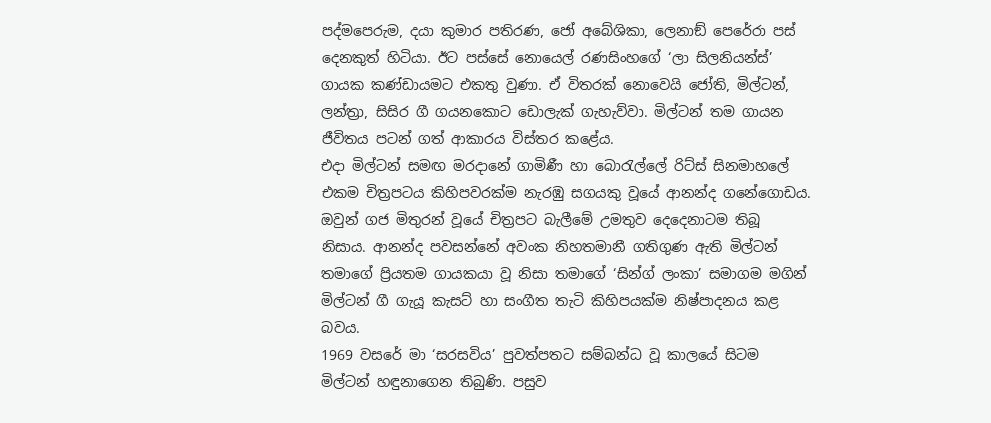පද්මපෙරුම, දයා කුමාර පතිරණ, ජෝ අබේශිකා, ලෙනාඞ් පෙරේරා පස් දෙනකුත් හිටියා. ඊට පස්සේ නොයෙල් රණසිංහගේ ‘ලා සිලනියන්ස්’ ගායක කණ්ඩායමට එකතු වුණා. ඒ විතරක් නොවෙයි ජෝති, මිල්ටන්, ලන්ත්‍රා, සිසිර ගී ගයනකොට ඩොලැක් ගැහැව්වා. මිල්ටන් තම ගායන ජීවිතය පටන් ගත් ආකාරය විස්තර කළේය.
එදා මිල්ටන් සමඟ මරදානේ ගාමිණී හා බොරැල්ලේ රිට්ස් සිනමාහලේ එකම චිත්‍රපටය කිහිපවරක්ම නැරඹු සගයකු වූයේ ආනන්ද ගනේගොඩය. ඔවුන් ගජ මිතුරන් වූයේ චිත්‍රපට බැලීමේ උමතුව දෙදෙනාටම තිබූ නිසාය. ආනන්ද පවසන්නේ අවංක නිහතමානී ගතිගුණ ඇති මිල්ටන් තමාගේ ප්‍රියතම ගායකයා වූ නිසා තමාගේ ‘සින්ග් ලංකා’ සමාගම මගින් මිල්ටන් ගී ගැයූ කැසට් හා සංගීත තැටි කිහිපයක්ම නිෂ්පාදනය කළ බවය.
1969 වසරේ මා ‘සරසවිය’ පුවත්පතට සම්බන්ධ වූ කාලයේ සිටම මිල්ටන් හඳුනාගෙන තිබුණි. පසුව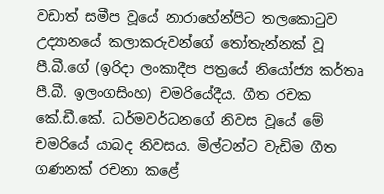වඩාත් සමීප වූයේ නාරාහේන්පිට තලකොටුව උද්‍යානයේ කලාකරුවන්ගේ තෝතැන්නක් වූ පී.බී.ගේ (ඉරිදා ලංකාදීප පත්‍රයේ නියෝජ්‍ය කර්තෘ පී.බී. ඉලංගසිංහ) චමරියේදීය. ගීත රචක කේ.ඩී.කේ. ධර්මවර්ධනගේ නිවස වූයේ මේ චමරියේ යාබද නිවසය. මිල්ටන්ට වැඩිම ගීත ගණනක් රචනා කළේ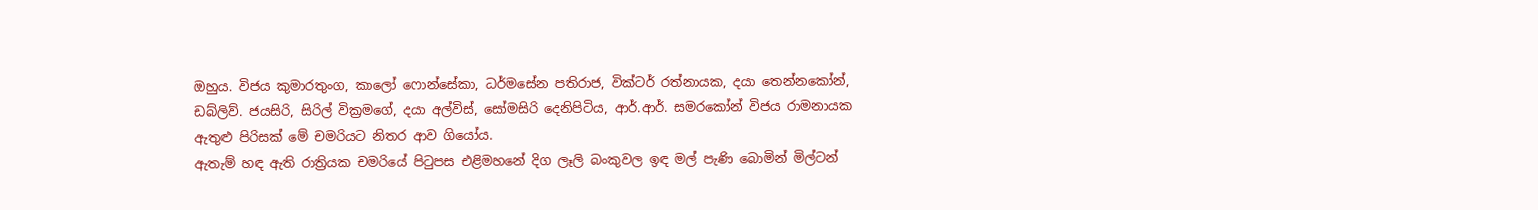ඔහුය. විජය කුමාරතුංග, කාලෝ ෆොන්සේකා, ධර්මසේන පතිරාජ, වික්ටර් රත්නායක, දයා තෙන්නකෝන්, ඩබ්ලිව්. ජයසිරි, සිරිල් වික්‍රමගේ, දයා අල්විස්, සෝමසිරි දෙනිපිටිය, ආර්.ආර්. සමරකෝන් විජය රාමනායක ඇතුළු පිරිසක් මේ චමරියට නිතර ආව ගියෝය.
ඇතැම් හඳ ඇති රාත්‍රියක චමරියේ පිටුපස එළිමහනේ දිග ලෑලි බංකුවල ඉඳ මල් පැණි බොමින් මිල්ටන්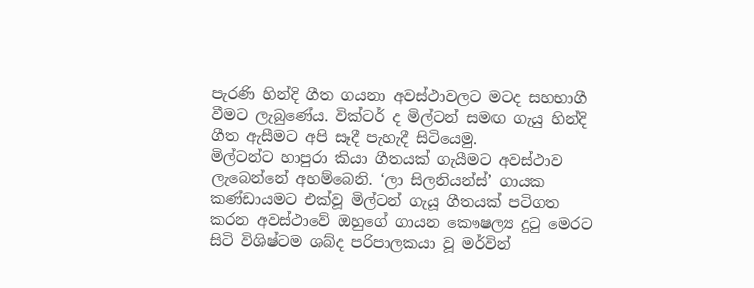පැරණි හින්දි ගීත ගයනා අවස්ථාවලට මටද සහභාගී වීමට ලැබුණේය. වික්ටර් ද මිල්ටන් සමඟ ගැයු හින්දි ගීත ඇසීමට අපි සෑදී පැහැදී සිටියෙමු.
මිල්ටන්ට හාපුරා කියා ගීතයක් ගැයීමට අවස්ථාව ලැබෙන්නේ අහම්බෙනි. ‘ලා සිලනියන්ස්’ ගායක කණ්ඩායමට එක්වූ මිල්ටන් ගැයූ ගීතයක් පටිගත කරන අවස්ථාවේ ඔහුගේ ගායන කෞෂල්‍ය දුටු මෙරට සිටි විශිෂ්ටම ශබ්ද පරිපාලකයා වූ මර්වින්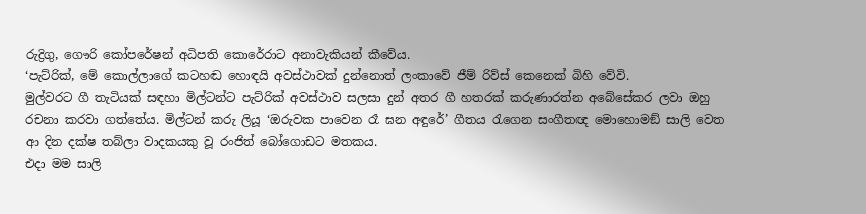රුද්‍රිගු, ගෞරි කෝපරේෂන් අධිපති කොරේරාට අනාවැකියන් කීවේය.
‘පැට්රික්, මේ කොල්ලාගේ කටහඬ හොඳයි අවස්ථාවක් දුන්නොත් ලංකාවේ ජීම් රිව්ස් කෙනෙක් බිහි වේවි.
මුල්වරට ගී තැටියක් සඳහා මිල්ටන්ට පැට්රික් අවස්ථාව සලසා දුන් අතර ගී හතරක් කරුණාරත්න අබේසේකර ලවා ඔහු රචනා කරවා ගත්තේය. මිල්ටන් කරු ලියූ ‘ඔරුවක පාවෙන රෑ ඝන අඳුරේ’ ගීතය රැගෙන සංගීතඥ මොහොමඞ් සාලි වෙත ආ දින දක්ෂ තබ්ලා වාදකයකු වූ රංජිත් බෝගොඩට මතකය.
එදා මම සාලි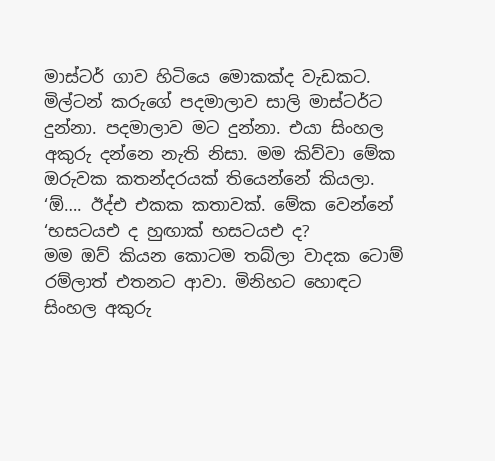මාස්ටර් ගාව හිටියෙ මොකක්ද වැඩකට. මිල්ටන් කරුගේ පදමාලාව සාලි මාස්ටර්ට දුන්නා. පදමාලාව මට දුන්නා. එයා සිංහල අකුරු දන්නෙ නැති නිසා. මම කිව්වා මේක ඔරුවක කතන්දරයක් තියෙන්නේ කියලා.
‘ඕ…. ඊද්එ එකක කතාවක්. මේක වෙන්නේ ‘භසටයඑ ද හුඟාක් භසටයඑ ද?
මම ඔව් කියන කොටම තබ්ලා වාදක ටොම් රම්ලාත් එතනට ආවා. මිනිහට හොඳට සිංහල අකුරු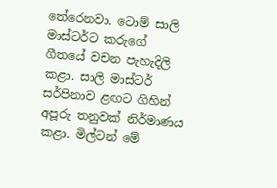තේරෙනවා. ටොම් සාලි මාස්ටර්ට කරුගේ ගීතයේ වචන පැහැදිලි කළා. සාලි මාස්ටර් සර්පිනාව ළඟට ගිහින් අපූරු තනුවක් නිර්මාණය කළා. මිල්ටන් මේ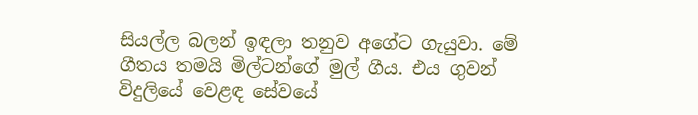සියල්ල බලන් ඉඳලා තනුව අගේට ගැයුවා. මේ ගීතය තමයි මිල්ටන්ගේ මුල් ගීය. එය ගුවන් විදුලියේ වෙළඳ සේවයේ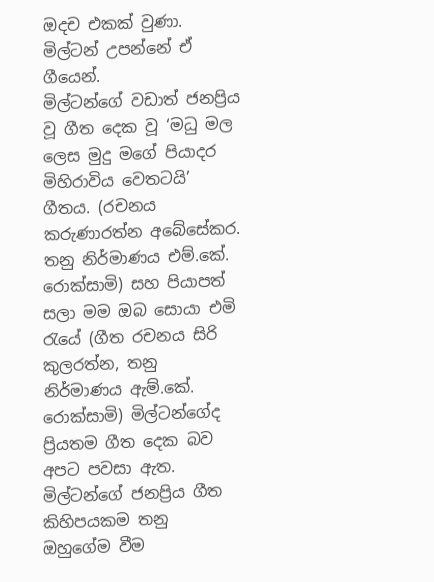ඔදච එකක් වුණා. මිල්ටන් උපන්නේ ඒ ගීයෙන්.
මිල්ටන්ගේ වඩාත් ජනප්‍රිය වූ ගීත දෙක වූ ‘මධු මල ලෙස මුදු මගේ පියාදර මිහිරාවිය වෙතටයි’ ගීතය. (රචනය කරුණාරත්න අබේසේකර. තනු නිර්මාණය එම්.කේ. රොක්සාමි) සහ පියාපත් සලා මම ඔබ සොයා එමි රැයේ (ගීත රචනය සිරි කුලරත්න, තනු නිර්මාණය ඇම්.කේ. රොක්සාමි) මිල්ටන්ගේද ප්‍රියතම ගීත දෙක බව අපට පවසා ඇත.
මිල්ටන්ගේ ජනප්‍රිය ගීත කිහිපයකම තනු ඔහුගේම වීම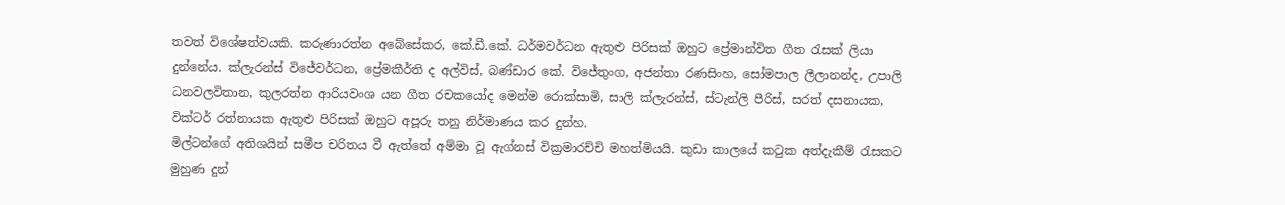තවත් විශේෂත්වයකි. කරුණාරත්න අබේසේකර, කේ.ඩී.කේ. ධර්මවර්ධන ඇතුළු පිරිසක් ඔහුට ප්‍රේමාන්විත ගීත රැසක් ලියා දුන්නේය. ක්ලැරන්ස් විජේවර්ධන, ප්‍රේමකීර්ති ද අල්විස්, බණ්ඩාර කේ. විජේතුංග, අජන්තා රණසිංහ, සෝමපාල ලීලානන්ද, උපාලි ධනවලවිතාන, කුලරත්න ආරියවංශ යන ගීත රචකයෝද මෙන්ම රොක්සාමි, සාලි ක්ලැරන්ස්, ස්ටැන්ලි පීරිස්, සරත් දසනායක, වික්ටර් රත්නායක ඇතුළු පිරිසක් ඔහුට අපූරු තනු නිර්මාණය කර දුන්හ.
මිල්ටන්ගේ අතිශයින් සමීප චරිතය වී ඇත්තේ අම්මා වූ ඇග්නස් වික්‍රමාරච්චි මහත්මියයි. කුඩා කාලයේ කටුක අත්දැකීම් රැසකට මුහුණ දුන්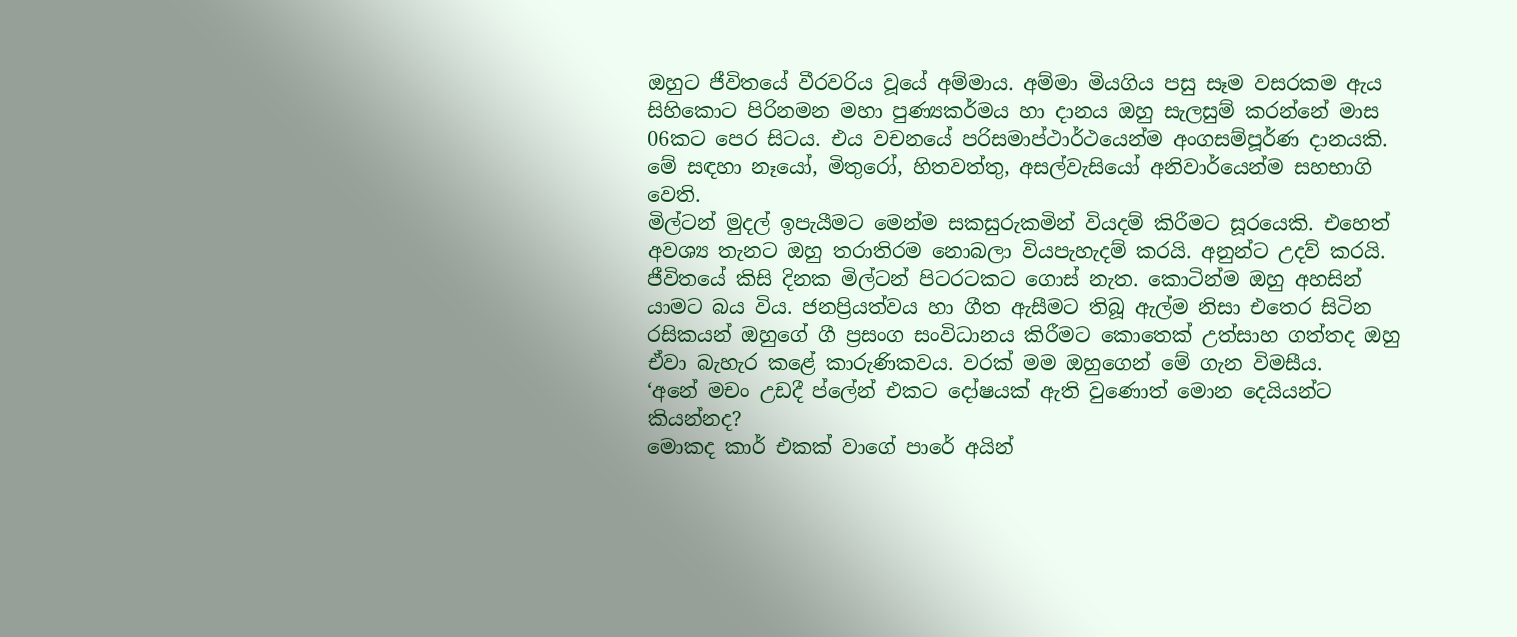ඔහුට ජීවිතයේ වීරවරිය වූයේ අම්මාය. අම්මා මියගිය පසු සෑම වසරකම ඇය සිහිකොට පිරිනමන මහා පුණ්‍යකර්මය හා දානය ඔහු සැලසුම් කරන්නේ මාස 06කට පෙර සිටය. එය වචනයේ පරිසමාප්ථාර්ථයෙන්ම අංගසම්පූර්ණ දානයකි. මේ සඳහා නෑයෝ, මිතුරෝ, හිතවත්තු, අසල්වැසියෝ අනිවාර්යෙන්ම සහභාගි වෙති.
මිල්ටන් මුදල් ඉපැයීමට මෙන්ම සකසුරුකමින් වියදම් කිරීමට සූරයෙකි. එහෙත් අවශ්‍ය තැනට ඔහු තරාතිරම නොබලා වියපැහැදම් කරයි. අනුන්ට උදව් කරයි. ජීවිතයේ කිසි දිනක මිල්ටන් පිටරටකට ගොස් නැත. කොටින්ම ඔහු අහසින් යාමට බය විය. ජනප්‍රියත්වය හා ගීත ඇසීමට තිබූ ඇල්ම නිසා එතෙර සිටින රසිකයන් ඔහුගේ ගී ප්‍රසංග සංවිධානය කිරීමට කොතෙක් උත්සාහ ගත්තද ඔහු ඒවා බැහැර කළේ කාරුණිකවය. වරක් මම ඔහුගෙන් මේ ගැන විමසීය.
‘අනේ මචං උඩදී ප්ලේන් එකට දෝෂයක් ඇති වුණොත් මොන දෙයියන්ට කියන්නද?
මොකද කාර් එකක් වාගේ පාරේ අයින්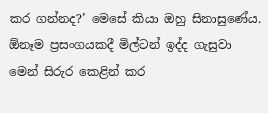කර ගන්නද?’ මෙසේ කියා ඔහු සිනාසුණේය.
ඕනෑම ප්‍රසංගයකදී මිල්ටන් ඉද්ද ගැසුවා මෙන් සිරුර කෙළින් කර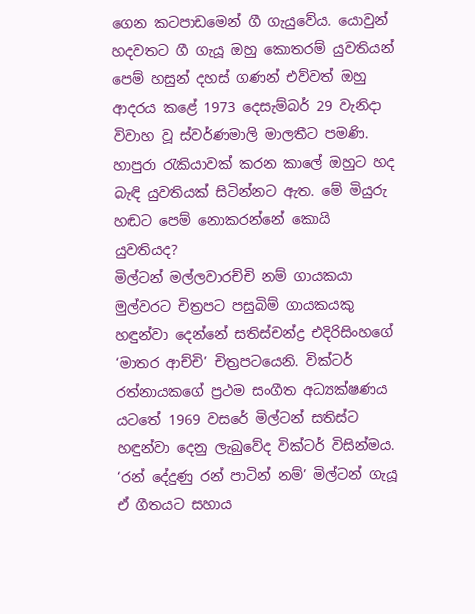ගෙන කටපාඩමෙන් ගී ගැයුවේය. යොවුන් හදවතට ගී ගැයූ ඔහු කොතරම් යුවතියන් පෙම් හසුන් දහස් ගණන් එව්වත් ඔහු ආදරය කළේ 1973 දෙසැම්බර් 29 වැනිදා විවාහ වූ ස්වර්ණමාලි මාලතීට පමණි. හාපුරා රැකියාවක් කරන කාලේ ඔහුට හද බැඳි යුවතියක් සිටින්නට ඇත. මේ මියුරු හඬට පෙම් නොකරන්නේ කොයි යුවතියද?
මිල්ටන් මල්ලවාරච්චි නම් ගායකයා මුල්වරට චිත්‍රපට පසුබිම් ගායකයකු හඳුන්වා දෙන්නේ සතිස්චන්ද්‍ර එදිරිසිංහගේ ‘මාතර ආච්චි’ චිත්‍රපටයෙනි. වික්ටර් රත්නායකගේ ප්‍රථම සංගීත අධ්‍යක්ෂණය යටතේ 1969 වසරේ මිල්ටන් සතිස්ට හඳුන්වා දෙනු ලැබුවේද වික්ටර් විසින්මය. ‘රන් දේදුණු රන් පාටින් නම්’ මිල්ටන් ගැයූ ඒ ගීතයට සහාය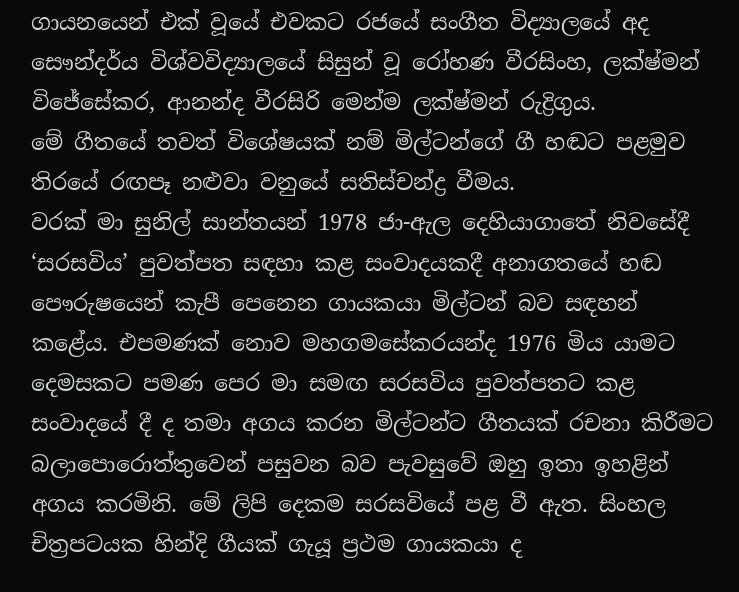ගායනයෙන් එක් වූයේ එවකට රජයේ සංගීත විද්‍යාලයේ අද සෞන්දර්ය විශ්වවිද්‍යාලයේ සිසුන් වූ රෝහණ වීරසිංහ, ලක්ෂ්මන් විජේසේකර, ආනන්ද වීරසිරි මෙන්ම ලක්ෂ්මන් රුද්‍රිගුය.
මේ ගීතයේ තවත් විශේෂයක් නම් මිල්ටන්ගේ ගී හඬට පළමුව තිරයේ රඟපෑ නළුවා වනුයේ සතිස්චන්ද්‍ර වීමය.
වරක් මා සුනිල් සාන්තයන් 1978 ජා-ඇල දෙහියාගාතේ නිවසේදී ‘සරසවිය’ පුවත්පත සඳහා කළ සංවාදයකදී අනාගතයේ හඬ පෞරුෂයෙන් කැපී පෙනෙන ගායකයා මිල්ටන් බව සඳහන් කළේය. එපමණක් නොව මහගමසේකරයන්ද 1976 මිය යාමට දෙමසකට පමණ පෙර මා සමඟ සරසවිය පුවත්පතට කළ සංවාදයේ දී ද තමා අගය කරන මිල්ටන්ට ගීතයක් රචනා කිරීමට බලාපොරොත්තුවෙන් පසුවන බව පැවසුවේ ඔහු ඉතා ඉහළින් අගය කරමිනි. මේ ලිපි දෙකම සරසවියේ පළ වී ඇත. සිංහල චිත්‍රපටයක හින්දි ගීයක් ගැයූ ප්‍රථම ගායකයා ද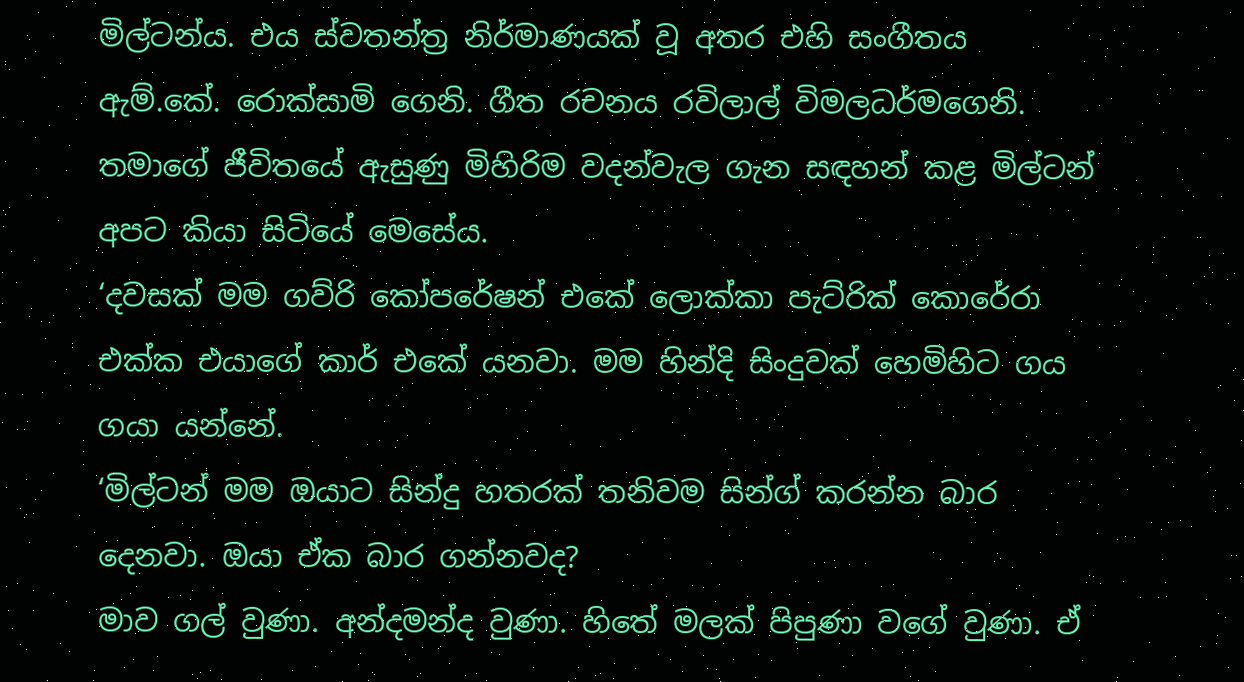මිල්ටන්ය. එය ස්වතන්ත්‍ර නිර්මාණයක් වූ අතර එහි සංගීතය ඇම්.කේ. රොක්සාමි ගෙනි. ගීත රචනය රවිලාල් විමලධර්මගෙනි.
තමාගේ ජීවිතයේ ඇසුණු මිහිරිම වදන්වැල ගැන සඳහන් කළ මිල්ටන් අපට කියා සිටියේ මෙසේය.
‘දවසක් මම ගව්රි කෝපරේෂන් එකේ ලොක්කා පැට්රික් කොරේරා එක්ක එයාගේ කාර් එකේ යනවා. මම හින්දි සිංදුවක් හෙමිහිට ගය ගයා යන්නේ.
‘මිල්ටන් මම ඔයාට සින්දු හතරක් තනිවම සින්ග් කරන්න බාර දෙනවා. ඔයා ඒක බාර ගන්නවද?
මාව ගල් වුණා. අන්දමන්ද වුණා. හිතේ මලක් පිපුණා වගේ වුණා. ඒ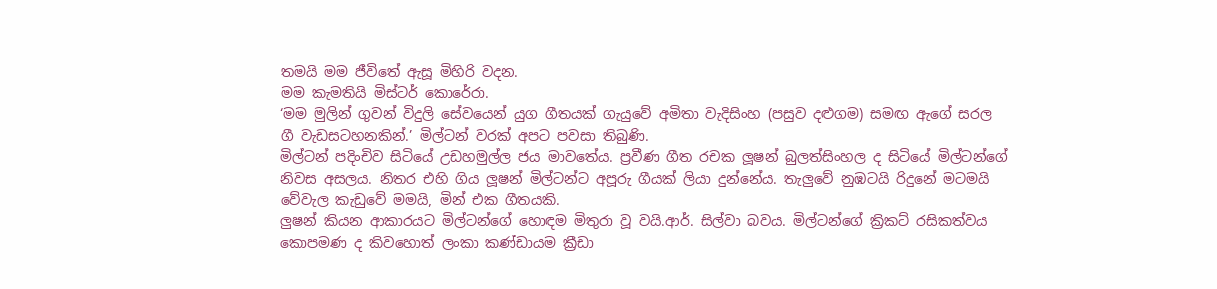තමයි මම ජීවිතේ ඇසූ මිහිරි වදන.
මම කැමතියි මිස්ටර් කොරේරා.
‘මම මුලින් ගුවන් විදුලි සේවයෙන් යුග ගීතයක් ගැයුවේ අමිතා වැදිසිංහ (පසුව දළුගම) සමඟ ඇගේ සරල ගී වැඩසටහනකින්.’ මිල්ටන් වරක් අපට පවසා තිබුණි.
මිල්ටන් පදිංචිව සිටියේ උඩහමුල්ල ජය මාවතේය. ප්‍රවීණ ගීත රචක ලූෂන් බුලත්සිංහල ද සිටියේ මිල්ටන්ගේ නිවස අසලය. නිතර එහි ගිය ලූෂන් මිල්ටන්ට අපූරු ගීයක් ලියා දුන්නේය. තැලුවේ නුඹටයි රිදුනේ මටමයි වේවැල කැඩුවේ මමයි, මින් එක ගීතයකි.
ලුෂන් කියන ආකාරයට මිල්ටන්ගේ හොඳම මිතුරා වූ වයි.ආර්. සිල්වා බවය. මිල්ටන්ගේ ක්‍රිකට් රසිකත්වය කොපමණ ද කිවහොත් ලංකා කණ්ඩායම ක්‍රීඩා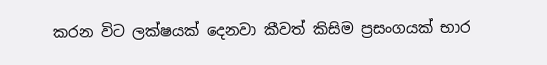කරන විට ලක්ෂයක් දෙනවා කීවත් කිසිම ප්‍රසංගයක් භාර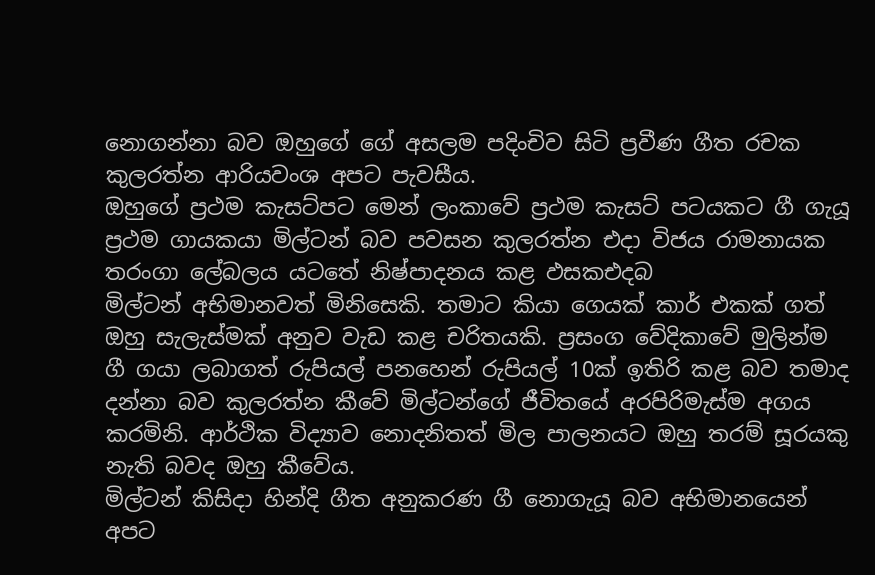නොගන්නා බව ඔහුගේ ගේ අසලම පදිංචිව සිටි ප්‍රවීණ ගීත රචක කුලරත්න ආරියවංශ අපට පැවසීය.
ඔහුගේ ප්‍රථම කැසට්පට මෙන් ලංකාවේ ප්‍රථම කැසට් පටයකට ගී ගැයූ ප්‍රථම ගායකයා මිල්ටන් බව පවසන කුලරත්න එදා විජය රාමනායක තරංගා ලේබලය යටතේ නිෂ්පාදනය කළ ඵසකඑදබ
මිල්ටන් අභිමානවත් මිනිසෙකි. තමාට කියා ගෙයක් කාර් එකක් ගත් ඔහු සැලැස්මක් අනුව වැඩ කළ චරිතයකි. ප්‍රසංග වේදිකාවේ මුලින්ම ගී ගයා ලබාගත් රුපියල් පනහෙන් රුපියල් 10ක් ඉතිරි කළ බව තමාද දන්නා බව කුලරත්න කීවේ මිල්ටන්ගේ ජීවිතයේ අරපිරිමැස්ම අගය කරමිනි. ආර්ථික විද්‍යාව නොදනිතත් මිල පාලනයට ඔහු තරම් සූරයකු නැති බවද ඔහු කීවේය.
මිල්ටන් කිසිදා හින්දි ගීත අනුකරණ ගී නොගැයූ බව අභිමානයෙන් අපට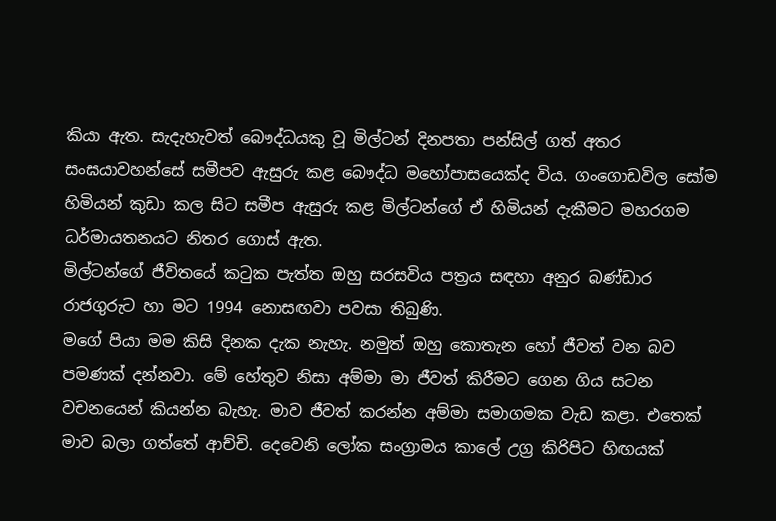කියා ඇත. සැදැහැවත් බෞද්ධයකු වූ මිල්ටන් දිනපතා පන්සිල් ගත් අතර සංඝයාවහන්සේ සමීපව ඇසුරු කළ බෞද්ධ මහෝපාසයෙක්ද විය. ගංගොඩවිල සෝම හිමියන් කුඩා කල සිට සමීප ඇසුරු කළ මිල්ටන්ගේ ඒ හිමියන් දැකීමට මහරගම ධර්මායතනයට නිතර ගොස් ඇත.
මිල්ටන්ගේ ජීවිතයේ කටුක පැත්ත ඔහු සරසවිය පත්‍රය සඳහා අනුර බණ්ඩාර රාජගුරුට හා මට 1994 නොසඟවා පවසා තිබුණි.
මගේ පියා මම කිසි දිනක දැක නැහැ. නමුත් ඔහු කොතැන හෝ ජීවත් වන බව පමණක් දන්නවා. මේ හේතුව නිසා අම්මා මා ජීවත් කිරීමට ගෙන ගිය සටන වචනයෙන් කියන්න බැහැ. මාව ජීවත් කරන්න අම්මා සමාගමක වැඩ කළා. එතෙක් මාව බලා ගත්තේ ආච්චි. දෙවෙනි ලෝක සංග්‍රාමය කාලේ උග්‍ර කිරිපිට හිඟයක්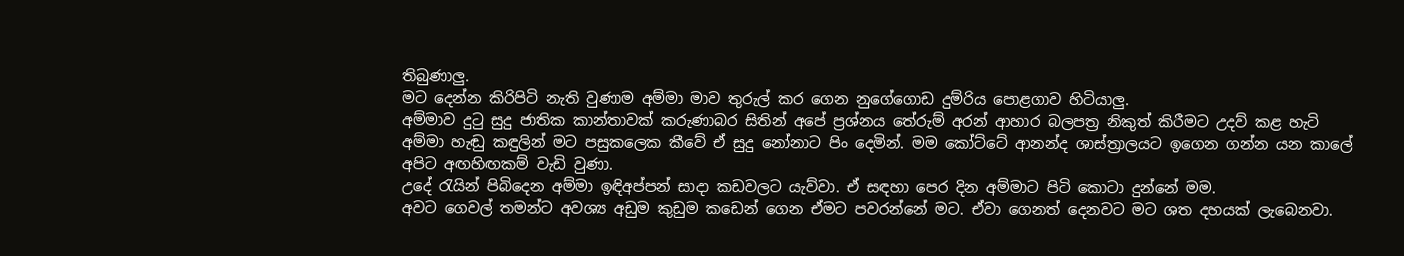තිබුණාලු.
මට දෙන්න කිරිපිටි නැති වුණාම අම්මා මාව තුරුල් කර ගෙන නුගේගොඩ දුම්රිය පොළගාව හිටියාලු.
අම්මාව දුටු සුදු ජාතික කාන්තාවක් කරුණාබර සිතින් අපේ ප්‍රශ්නය තේරුම් අරන් ආහාර බලපත්‍ර නිකුත් කිරීමට උදව් කළ හැටි අම්මා හැඬු කඳුලින් මට පසුකලෙක කීවේ ඒ සුදු නෝනාට පිං දෙමින්. මම කෝට්ටේ ආනන්ද ශාස්ත්‍රාලයට ඉගෙන ගන්න යන කාලේ අපිට අඟහිඟකම් වැඩි වුණා.
උදේ රැයින් පිබිදෙන අම්මා ඉඳිඅප්පන් සාදා කඩවලට යැව්වා. ඒ සඳහා පෙර දින අම්මාට පිටි කොටා දුන්නේ මම.
අවට ගෙවල් තමන්ට අවශ්‍ය අඩුම කුඩුම කඩෙන් ගෙන ඒමට පවරන්නේ මට. ඒවා ගෙනත් දෙනවට මට ශත දහයක් ලැබෙනවා.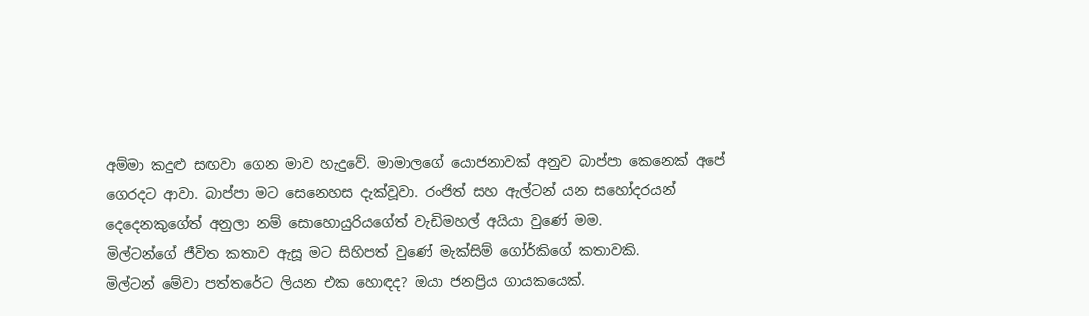අම්මා කදුළු සඟවා ගෙන මාව හැදුවේ. මාමාලගේ යොජනාවක් අනුව බාප්පා කෙනෙක් අපේ ගෙරදට ආවා. බාප්පා මට සෙනෙහස දැක්වූවා. රංජිත් සහ ඇල්ටන් යන සහෝදරයන් දෙදෙනකුගේත් අනුලා නම් සොහොයුරියගේත් වැඩිමහල් අයියා වුණේ මම.
මිල්ටන්ගේ ජීවිත කතාව ඇසූ මට සිහිපත් වුණේ මැක්සිම් ගෝර්කිගේ කතාවකි.
මිල්ටන් මේවා පත්තරේට ලියන එක හොඳද? ඔයා ජනප්‍රිය ගායකයෙක්.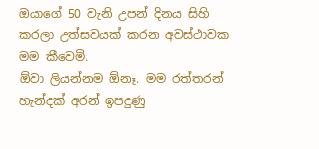ඔයාගේ 50 වැනි උපන් දිනය සිහි කරලා උත්සවයක් කරන අවස්ථාවක මම කීවෙමි.
ඕවා ලියන්නම ඕනෑ. මම රත්තරන් හැන්දක් අරන් ඉපදුණු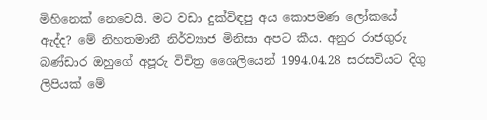මිහිනෙක් නෙවෙයි. මට වඩා දුක්විඳපු අය කොපමණ ලෝකයේ ඇද්ද? මේ නිහතමානී නිර්ව්‍යාජ මිනිසා අපට කීය. අනුර රාජගුරු බණ්ඩාර ඔහුගේ අපූරු විචිත්‍ර ශෛලියෙන් 1994.04.28 සරසවියට දිගු ලිපියක් මේ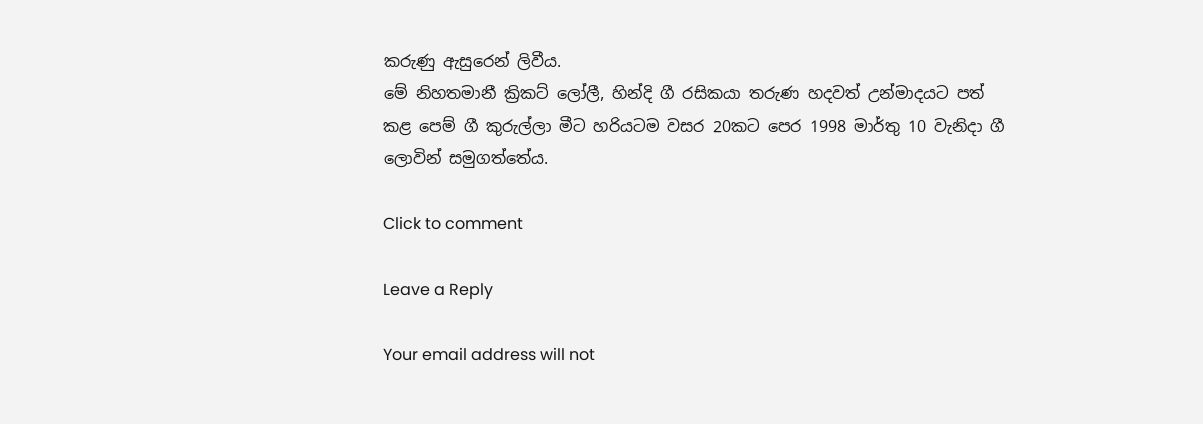කරුණු ඇසුරෙන් ලිවීය.
මේ නිහතමානී ක්‍රිකට් ලෝලී, හින්දි ගී රසිකයා තරුණ හදවත් උන්මාදයට පත් කළ පෙම් ගී කුරුල්ලා මීට හරියටම වසර 20කට පෙර 1998 මාර්තු 10 වැනිදා ගී ලොවින් සමුගත්තේය.

Click to comment

Leave a Reply

Your email address will not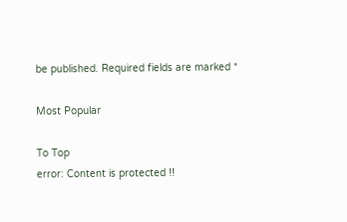be published. Required fields are marked *

Most Popular

To Top
error: Content is protected !!